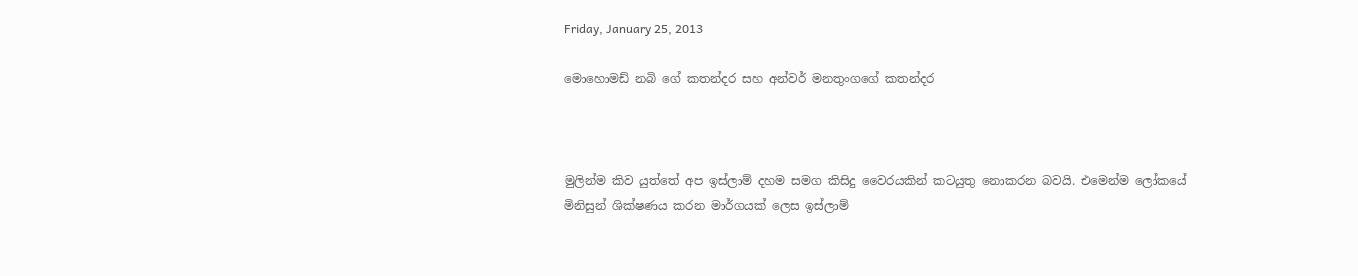Friday, January 25, 2013

මොහොමඩ් නබි ගේ කතන්දර සහ අන්වර් මනතුංගගේ කතන්දර



මුලින්ම කිව යුත්තේ අප ඉස්ලාම් දහම සමග කිසිදු වෛරයකින් කටයුතු නොකරන බවයි. එමෙන්ම ලෝකයේ මිනිසුන් ශික්ෂණය කරන මාර්ගයක් ලෙස ඉස්ලාම්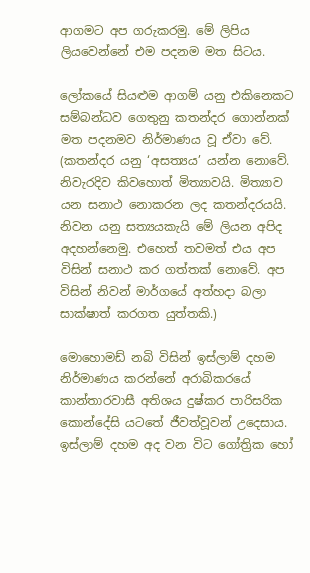ආගමට අප ගරුකරමු. මේ ලිපිය ලියවෙන්නේ එම පදනම මත සිටය.

ලෝකයේ සියළුම ආගම් යනු එකිනෙකට සම්බන්ධව ගෙතුනු කතන්දර ගොන්නක් මත පදනමව නිර්මාණය වූ ඒවා වේ.  (කතන්දර යනු ‘අසත්‍යය’ යන්න නොවේ. නිවැරදිව කිවහොත් මිත්‍යාවයි. මිත්‍යාව යන සනාථ නොකරන ලද කතන්දරයයි. නිවන යනු සත්‍යයකැයි මේ ලියන අපිද අදහන්නෙමු. එහෙත් තවමත් එය අප විසින් සනාථ කර ගත්තක් නොවේ. අප විසින් නිවන් මාර්ගයේ අත්හදා බලා සාක්ෂාත් කරගත යුත්තකි.)

මොහොමඩ් නබි විසින් ඉස්ලාම් දහම නිර්මාණය කරන්නේ අරාබිකරයේ කාන්තාරවාසී අතිශය දුෂ්කර පාරිසරික කොන්දේසි යටතේ ජීවත්වූවන් උදෙසාය. ඉස්ලාම් දහම අද වන විට ගෝත්‍රික හෝ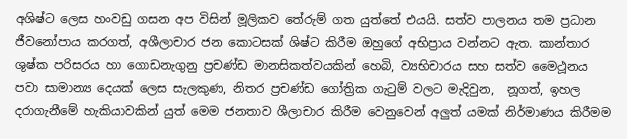අශිෂ්ට ලෙස හංවඩු ගසන අප විසින් මූලිකව තේරුම් ගත යුත්තේ එයයි. සත්ව පාලනය තම ප්‍රධාන ජීවනෝපාය කරගත්, අශීලාචාර ජන කොටසක් ශිෂ්ට කිරීම ඔහුගේ අභිප්‍රාය වන්නට ඇත. කාන්තාර ශුෂ්ක පරිසරය හා ගොඩනැගුනු ප්‍රචණ්ඩ මානසිකත්වයකින් හෙබි, ව්‍යභිචාරය සහ සත්ව මෛථූනය පවා සාමාන්‍ය දෙයක් ලෙස සැලකුණ, නිතර ප්‍රචණ්ඩ ගෝත්‍රික ගැටුම් වලට මැදිවුන,  නූගත්, ඉහල දරාගැනීමේ හැකියාවකින් යුත් මෙම ජනතාව ශීලාචාර කිරීම වෙනුවෙන් අලුත් යමක් නිර්මාණය කිරීමම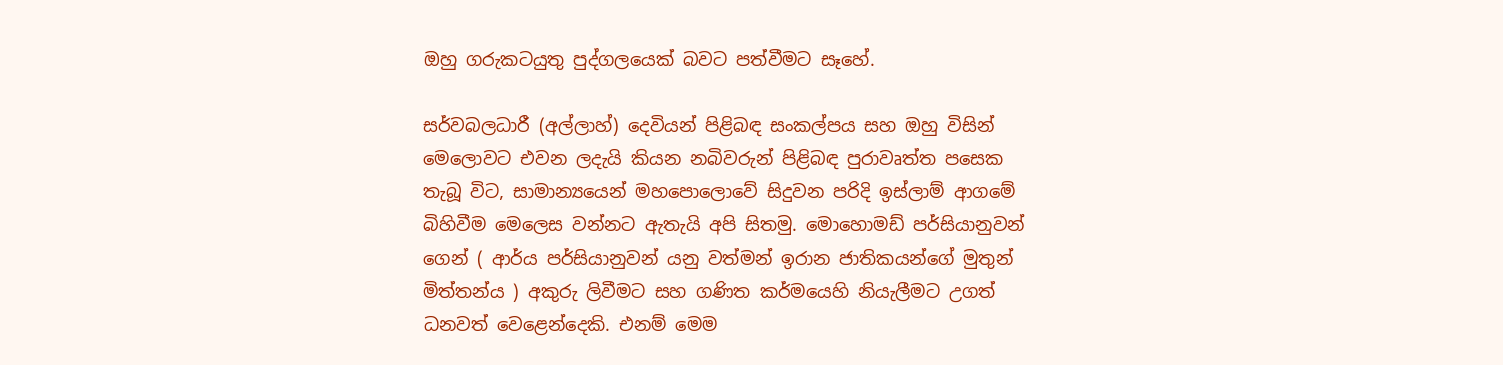ඔහු ගරුකටයුතු පුද්ගලයෙක් බවට පත්වීමට සෑහේ.

සර්වබලධාරී (අල්ලාහ්) දෙවියන් පිළිබඳ සංකල්පය සහ ඔහු විසින් මෙලොවට එවන ලදැයි කියන නබිවරුන් පිළිබඳ පුරාවෘත්ත පසෙක තැබූ විට, සාමාන්‍යයෙන් මහපොලොවේ සිදුවන පරිදි ඉස්ලාම් ආගමේ බිහිවීම මෙලෙස වන්නට ඇතැයි අපි සිතමු. මොහොමඩ් පර්සියානුවන් ගෙන් ( ආර්ය පර්සියානුවන් යනු වත්මන් ඉරාන ජාතිකයන්ගේ මුතුන් මිත්තන්ය ) අකුරු ලිවීමට සහ ගණිත කර්මයෙහි නියැලීමට උගත් ධනවත් වෙළෙන්දෙකි. එනම් මෙම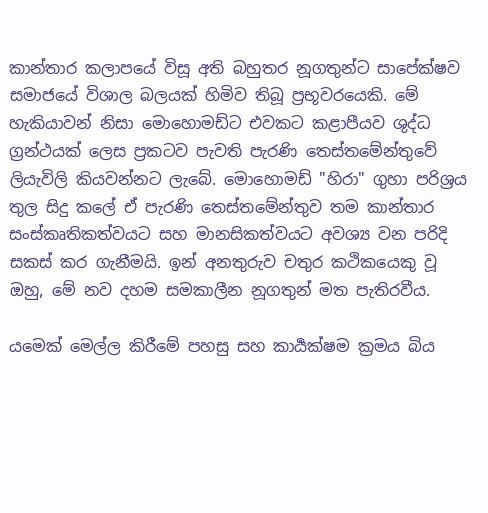කාන්තාර කලාපයේ විසූ අති බහුතර නූගතුන්ට සාපේක්ෂව සමාජයේ විශාල බලයක් හිමිව තිබූ ප්‍රභූවරයෙකි. මේ හැකියාවන් නිසා මොහොමඩ්ට එවකට කළාපීයව ශුද්ධ ග්‍රන්ථයක් ලෙස ප්‍රකටව පැවති පැරණි තෙස්තමේන්තුවේ ලියැවිලි කියවන්නට ලැබේ. මොහොමඩ් "හිරා" ගුහා පරිශ්‍රය තුල සිදු කලේ ඒ පැරණි තෙස්තමේන්තුව තම කාන්තාර සංස්කෘතිකත්වයට සහ මානසිකත්වයට අවශ්‍ය වන පරිදි සකස් කර ගැනීමයි. ඉන් අනතුරුව චතුර කථිකයෙකු වූ ඔහු, මේ නව දහම සමකාලීන නූගතුන් මත පැතිරවීය.

යමෙක් මෙල්ල කිරීමේ පහසු සහ කාර්‍යක්ෂම ක්‍රමය බිය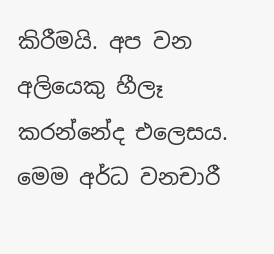කිරීමයි. අප වන අලියෙකු හීලෑ කරන්නේද එලෙසය. මෙම අර්ධ වනචාරී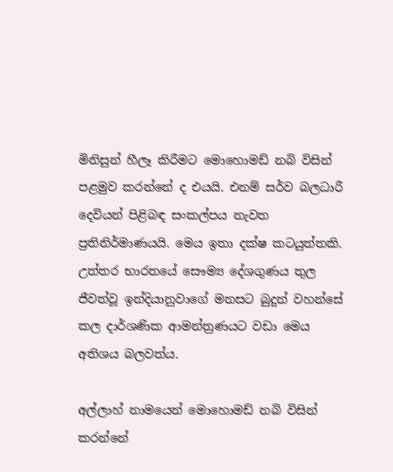මිනිසුන් හීලෑ කිරීමට මොහොමඩ් නබි විසින් පළමුව කරන්නේ ද එයයි. එනම් සර්ව බලධාරී දෙවියන් පිළිබඳ සංකල්පය නැවත ප්‍රතිනිර්මාණයයි. මෙය ඉතා දක්ෂ කටයුත්තකි. උත්තර භාරතයේ සෞම්‍ය දේශගුණය තුල ජීවත්වූ ඉන්දියානුවාගේ මනසට බුදුන් වහන්සේ කල දාර්ශණික ආමන්ත්‍රණයට වඩා මෙය අතිශය බලවත්ය.

අල්ලාහ් නාමයෙන් මොහොමඩ් නබි විසින් කරන්නේ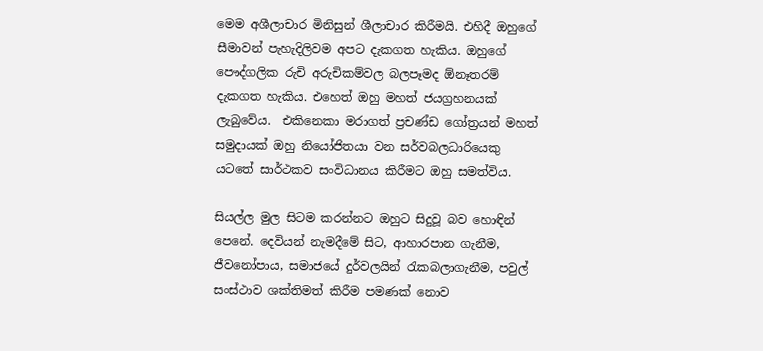මෙම අශීලාචාර මිනිසුන් ශීලාචාර කිරීමයි. එහිදී ඔහුගේ සීමාවන් පැහැදිලිවම අපට දැකගත හැකිය. ඔහුගේ පෞද්ගලික රුචි අරුචිකම්වල බලපෑමද ඕනෑතරම් දැකගත හැකිය. එහෙත් ඔහු මහත් ජයග්‍රහනයක් ලැබුවේය.  එකිනෙකා මරාගත් ප්‍රචණ්ඩ ගෝත්‍රයන් මහත් සමුදායක් ඔහු නියෝජිතයා වන සර්වබලධාරියෙකු යටතේ සාර්ථකව සංවිධානය කිරීමට ඔහු සමත්විය.

සියල්ල මුල සිටම කරන්නට ඔහුට සිදුවූ බව හොඳින් පෙනේ. දෙවියන් නැමදීමේ සිට, ආහාරපාන ගැනීම, ජීවනෝපාය, සමාජයේ දුර්වලයින් රැකබලාගැනීම, පවුල් සංස්ථාව ශක්තිමත් කිරීම පමණක් නොව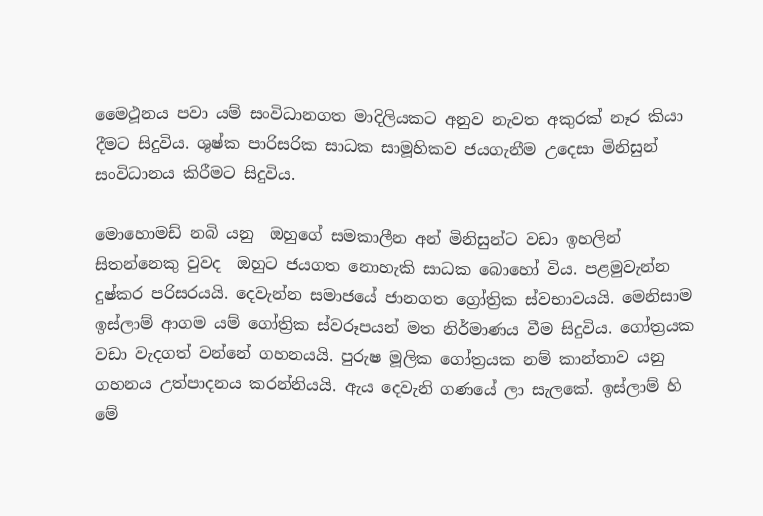මෛථූනය පවා යම් සංවිධානගත මාදිලියකට අනුව නැවත අකුරක් නෑර කියා දීමට සිදුවිය. ශුෂ්ක පාරිසරික සාධක සාමූහිකව ජයගැනීම උදෙසා මිනිසුන් සංවිධානය කිරීමට සිදුවිය.

මොහොමඩ් නබි යනු  ඔහුගේ සමකාලීන අන් මිනිසුන්ට වඩා ඉහලින් සිතන්නෙකු වුවද  ඔහුට ජයගත නොහැකි සාධක බොහෝ විය. පළමුවැන්න දුෂ්කර පරිසරයයි. දෙවැන්න සමාජයේ ජානගත ග්‍රෝත්‍රික ස්වභාවයයි. මෙනිසාම ඉස්ලාම් ආගම යම් ගෝත්‍රික ස්වරූපයන් මත නිර්මාණය වීම සිදුවිය. ගෝත්‍රයක වඩා වැදගත් වන්නේ ගහනයයි. පුරුෂ මූලික ගෝත්‍රයක නම් කාන්තාව යනු ගහනය උත්පාදනය කරන්නියයි. ඇය දෙවැනි ගණයේ ලා සැලකේ. ඉස්ලාම් හි මේ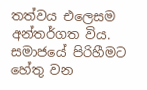තත්වය එලෙසම අන්තර්ගත විය. සමාජයේ පිරිහීමට හේතු වන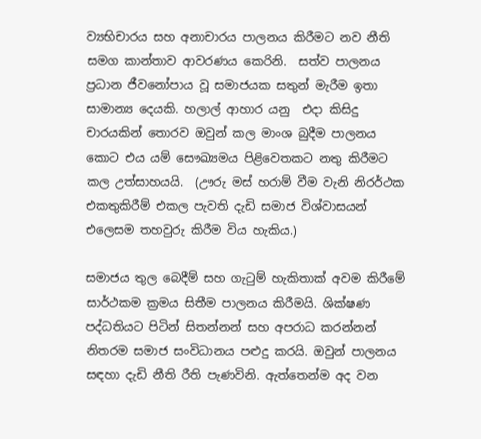ව්‍යභිචාරය සහ අනාචාරය පාලනය කිරීමට නව නීති සමග කාන්තාව ආවරණය කෙරිනි.  සත්ව පාලනය ප්‍රධාන ජීවනෝපාය වූ සමාජයක සතුන් මැරීම ඉතා සාමාන්‍ය දෙයකි. හලාල් ආහාර යනු  එදා කිසිදු චාරයකින් තොරව ඔවුන් කල මාංශ බුදීම පාලනය කොට එය යම් සෞඛ්‍යමය පිළිවෙතකට නතු කිරීමට කල උත්සාහයයි.  (ඌරු මස් හරාම් වීම වැනි නිරර්ථක එකතුකිරීම් එකල පැවති දැඩි සමාජ විශ්වාසයන් එලෙසම තහවුරු කිරීම විය හැකිය.)

සමාජය තුල බෙදීම් සහ ගැටුම් හැකිතාක් අවම කිරීමේ සාර්ථකම ක්‍රමය සිතීම පාලනය කිරීමයි. ශික්ෂණ පද්ධතියට පිටින් සිතන්නන් සහ අපරාධ කරන්නන් නිතරම සමාජ සංවිධානය පළුදු කරයි. ඔවුන් පාලනය සඳහා දැඩි නීති රීති පැණවිනි. ඇත්තෙන්ම අද වන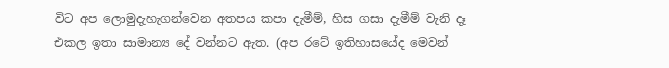විට අප ලොමුදැහැගන්වෙන අතපය කපා දැමීම්, හිස ගසා දැමීම් වැනි දෑ එකල ඉතා සාමාන්‍ය දේ වන්නට ඇත. (අප රටේ ඉතිහාසයේද මෙවන්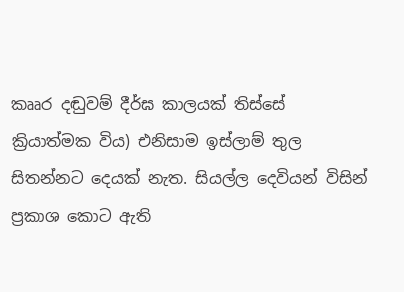කෲර දඬුවම් දීර්ඝ කාලයක් තිස්සේ ක්‍රියාත්මක විය) එනිසාම ඉස්ලාම් තුල සිතන්නට දෙයක් නැත. සියල්ල දෙවියන් විසින් ප්‍රකාශ කොට ඇති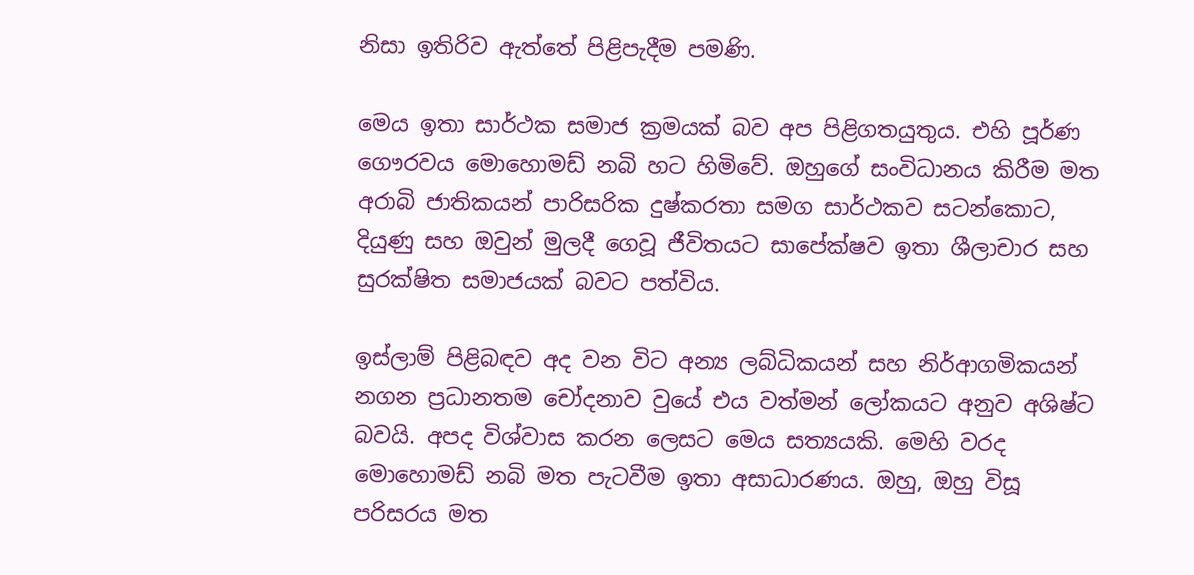නිසා ඉතිරිව ඇත්තේ පිළිපැදීම පමණි.

මෙය ඉතා සාර්ථක සමාජ ක්‍රමයක් බව අප පිළිගතයුතුය. එහි පූර්ණ ගෞරවය මොහොමඩ් නබි හට හිමිවේ. ඔහුගේ සංවිධානය කිරී‍ම මත අරාබි ජාතිකයන් පාරිසරික දුෂ්කරතා සමග සාර්ථකව සටන්කොට, දියුණු සහ ඔවුන් මුලදී ගෙවූ ජීවිතයට සාපේක්ෂව ඉතා ශීලාචාර සහ සුරක්ෂිත සමාජයක් බවට පත්විය.

ඉස්ලාම් පිළිබඳව අද වන විට අන්‍ය ලබ්ධිකයන් සහ නිර්ආගමිකයන් නගන ප්‍රධානතම චෝදනාව වුයේ ‍එය වත්මන් ලෝකයට අනුව අශිෂ්ට බවයි. අපද විශ්වාස කරන ලෙසට මෙය සත්‍යයකි. මෙහි වරද මොහොමඩ් නබි මත පැටවීම ඉතා අසාධාරණය. ඔහු, ඔහු විසූ පරිසරය මත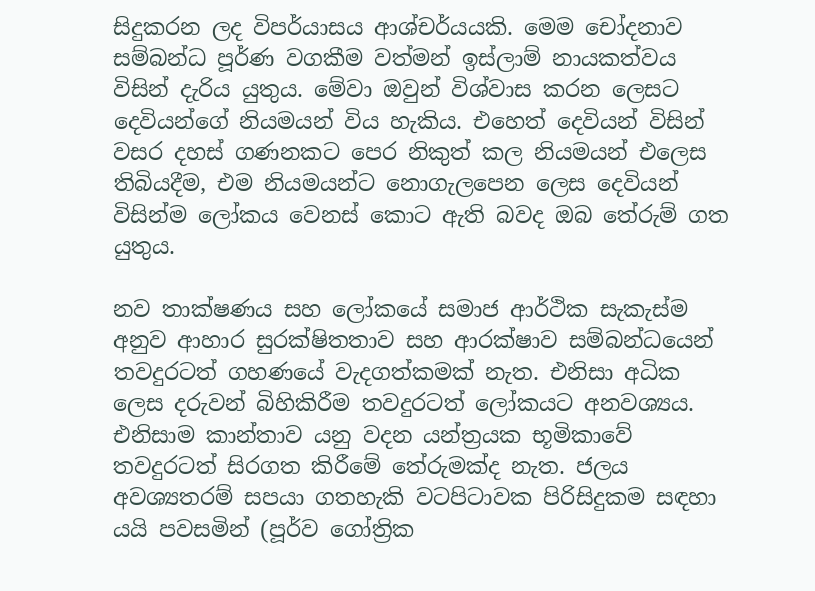සිදුකරන ලද විපර්යාසය ආශ්චර්යයකි. මෙම චෝදනාව සම්බන්ධ පූර්ණ වගකීම වත්මන් ඉස්ලාම් නායකත්වය විසින් දැරිය යුතුය. මේවා ඔවුන් විශ්වාස කරන ලෙසට දෙවියන්ගේ නියමයන් විය හැකිය. එහෙත් දෙවියන් විසින් වසර දහස් ගණනකට පෙර නිකුත් කල නියමයන් එලෙස තිබියදීම, එම නියමයන්ට නොගැලපෙන ලෙස දෙවියන් විසින්ම ලෝකය වෙනස් කොට ඇති බවද ඔබ තේරුම් ගත යුතුය.

නව තාක්ෂණය සහ ලෝකයේ සමාජ ආර්ථික සැකැස්ම අනුව ආහාර සුරක්ෂිතතාව සහ ආරක්ෂාව සම්බන්ධයෙන් තවදුරටත් ගහණයේ වැදගත්කමක් නැත. එනිසා අධික ලෙස දරුවන් බිහිකිරීම තවදුරටත් ලෝකයට අනවශ්‍යය. එනිසාම කාන්තාව යනු වදන යන්ත්‍රයක භූමිකාවේ තවදුරටත් සිරගත කිරීමේ තේරුමක්ද නැත. ජලය අවශ්‍යතරම් සපයා ගතහැකි වටපිටාවක පිරිසිදුකම සඳහා යයි පවසමින් (පූර්ව ගෝත්‍රික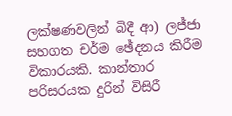ලක්ෂණවලින් බිදී ආ) ලජ්ජා සහගත චර්ම ඡේදනය කිරීම විකාරයකි. කාන්තාර පරිසරයක දුරින් විසිරී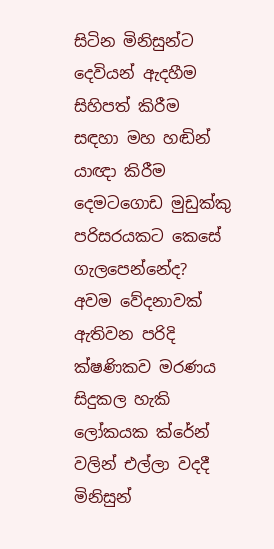සිටින මිනිසුන්ට දෙවියන් ඇදහීම සිහිපත් කිරීම සඳහා මහ හඬින් යාඥා කිරීම දෙමටගොඩ මුඩුක්කු පරිසරයකට කෙසේ ගැලපෙන්නේද? අවම වේදනාවක් ඇතිවන පරිදි ක්ෂණිකව මරණය සිදුකල හැකි ලෝකයක ක්රේන් වලින් එල්ලා වදදී මිනිසුන්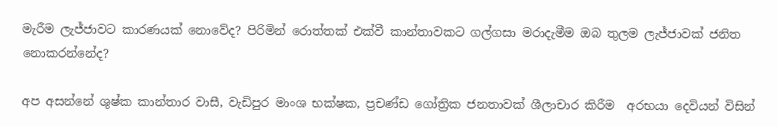මැරීම ලැජ්ජාවට කාරණයක් නොවේද? පිරිමින් රොත්තක් එක්වී කාන්තාවකට ගල්ගසා මරාදැමීම ඔබ තුලම ලැජ්ජාවක් ජනිත නොකරන්නේද?

අප අසන්නේ ශුෂ්ක කාන්තාර වාසී, වැඩිපුර මාංශ භක්ෂක, ප්‍රචණ්ඩ ගෝත්‍රික ජනතාවක් ශීලාචාර කිරීම  අරභයා දෙවියන් විසින්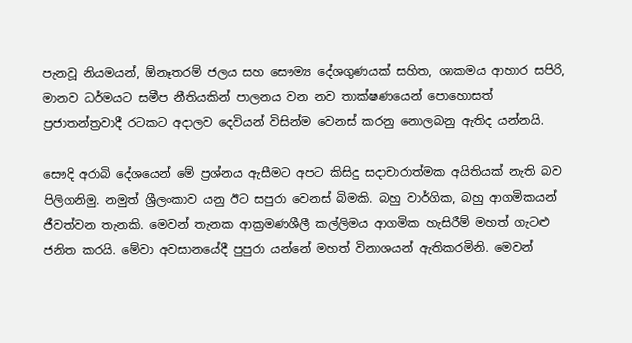පැනවූ නියමයන්, ඕනෑතරම් ජලය සහ සෞම්‍ය දේශගුණයක් සහිත, ශාකමය ආහාර සපිරි,  මානව ධර්මයට සමීප නීතියකින් පාලනය වන නව තාක්ෂණයෙන් පොහොසත් ප්‍රජාතන්ත්‍රවාදී රටකට අදාලව දෙවියන් විසින්ම වෙනස් කරනු නොලබනු ඇතිද යන්නයි.

සෞදි අරාබි දේශයෙන් මේ ප්‍රශ්නය ඇසීමට අපට කිසිදු සදාචාරාත්මක අයිතියක් නැති බව පිලිගනිමු. නමුත් ශ්‍රීලංකාව යනු ඊට සපුරා වෙනස් බිමකි. බහු වාර්ගික, බහු ආගමිකයන් ජීවත්වන තැනකි. මෙවන් තැනක ආක්‍රමණශීලී කල්ලිමය ආගමික හැසිරීම් මහත් ගැටළු ජනිත කරයි. මේවා අවසානයේදී පුපුරා යන්නේ මහත් විනාශයන් ඇතිකරමිනි. මෙවන්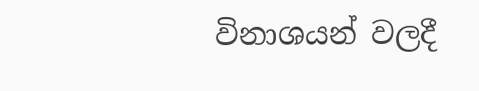විනාශයන් වලදී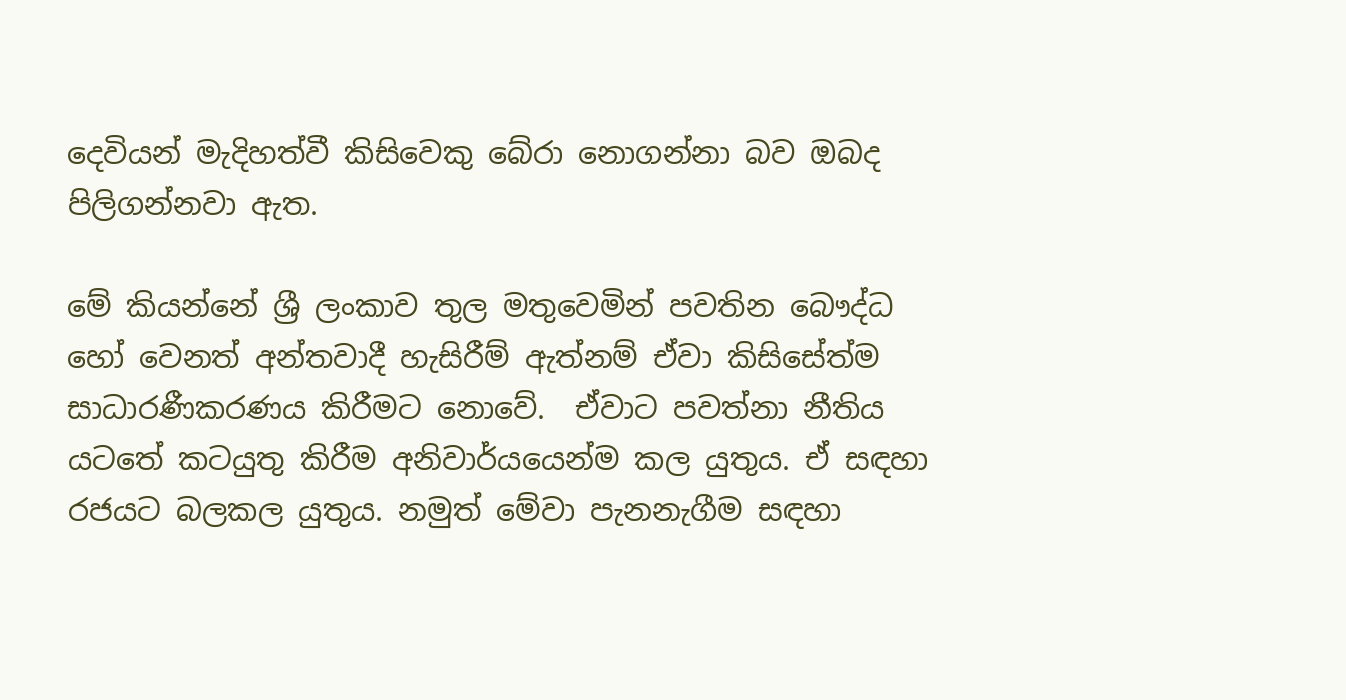දෙවියන් මැදිහත්වී කිසිවෙකු බේරා නොගන්නා බව ඔබද පිලිගන්නවා ඇත.

මේ කියන්නේ ශ්‍රී ලංකාව තුල මතුවෙමින් පවතින බෞද්ධ හෝ වෙනත් අන්තවාදී හැසිරීම් ඇත්නම් ඒවා කිසිසේත්ම සාධාරණීකරණය කිරීමට නොවේ.  ඒවාට පවත්නා නීතිය යටතේ කටයුතු කිරීම අනිවාර්යයෙන්ම කල යුතුය. ඒ සඳහා රජයට බලකල යුතුය. නමුත් මේවා පැනනැගීම සඳහා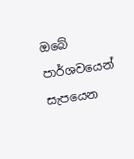ඔබේ පාර්ශවයෙන් සැපයෙන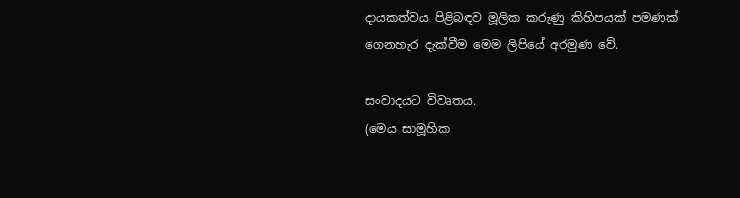දායකත්වය පිළිබඳව මූලික කරුණු කිහිපයක් පමණක් ගෙනහැර දැක්වීම මෙම ලිපියේ අරමුණ වේ.

සංවාදයට විවෘතය.
(මෙය සාමූහික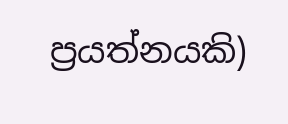ප්‍රයත්නයකි)